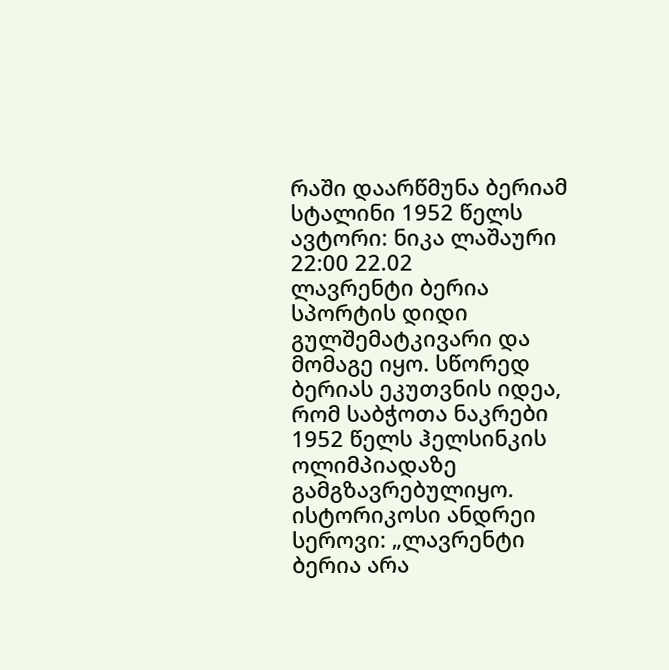რაში დაარწმუნა ბერიამ სტალინი 1952 წელს
ავტორი: ნიკა ლაშაური 22:00 22.02
ლავრენტი ბერია სპორტის დიდი გულშემატკივარი და მომაგე იყო. სწორედ ბერიას ეკუთვნის იდეა, რომ საბჭოთა ნაკრები 1952 წელს ჰელსინკის ოლიმპიადაზე გამგზავრებულიყო.
ისტორიკოსი ანდრეი სეროვი: „ლავრენტი ბერია არა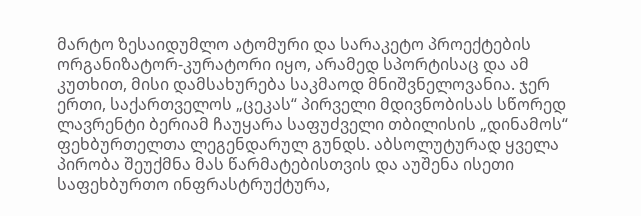მარტო ზესაიდუმლო ატომური და სარაკეტო პროექტების ორგანიზატორ-კურატორი იყო, არამედ სპორტისაც და ამ კუთხით, მისი დამსახურება საკმაოდ მნიშვნელოვანია. ჯერ ერთი, საქართველოს „ცეკას“ პირველი მდივნობისას სწორედ ლავრენტი ბერიამ ჩაუყარა საფუძველი თბილისის „დინამოს“ ფეხბურთელთა ლეგენდარულ გუნდს. აბსოლუტურად ყველა პირობა შეუქმნა მას წარმატებისთვის და აუშენა ისეთი საფეხბურთო ინფრასტრუქტურა,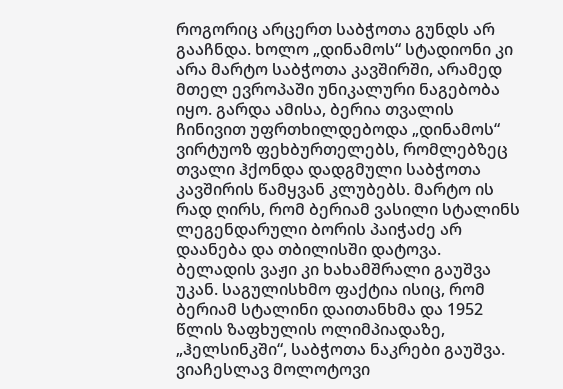როგორიც არცერთ საბჭოთა გუნდს არ გააჩნდა. ხოლო „დინამოს“ სტადიონი კი არა მარტო საბჭოთა კავშირში, არამედ მთელ ევროპაში უნიკალური ნაგებობა იყო. გარდა ამისა, ბერია თვალის ჩინივით უფრთხილდებოდა „დინამოს“ ვირტუოზ ფეხბურთელებს, რომლებზეც თვალი ჰქონდა დადგმული საბჭოთა კავშირის წამყვან კლუბებს. მარტო ის რად ღირს, რომ ბერიამ ვასილი სტალინს ლეგენდარული ბორის პაიჭაძე არ დაანება და თბილისში დატოვა. ბელადის ვაჟი კი ხახამშრალი გაუშვა უკან. საგულისხმო ფაქტია ისიც, რომ ბერიამ სტალინი დაითანხმა და 1952 წლის ზაფხულის ოლიმპიადაზე, „ჰელსინკში“, საბჭოთა ნაკრები გაუშვა.
ვიაჩესლავ მოლოტოვი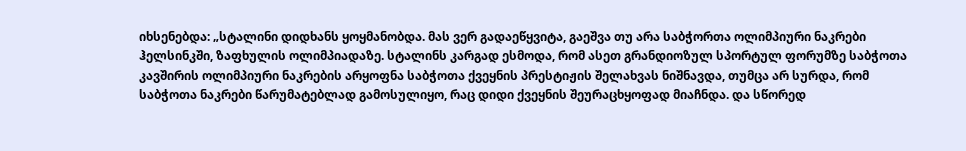იხსენებდა: „სტალინი დიდხანს ყოყმანობდა. მას ვერ გადაეწყვიტა, გაეშვა თუ არა საბჭორთა ოლიმპიური ნაკრები ჰელსინკში, ზაფხულის ოლიმპიადაზე. სტალინს კარგად ესმოდა, რომ ასეთ გრანდიოზულ სპორტულ ფორუმზე საბჭოთა კავშირის ოლიმპიური ნაკრების არყოფნა საბჭოთა ქვეყნის პრესტიჟის შელახვას ნიშნავდა, თუმცა არ სურდა, რომ საბჭოთა ნაკრები წარუმატებლად გამოსულიყო, რაც დიდი ქვეყნის შეურაცხყოფად მიაჩნდა. და სწორედ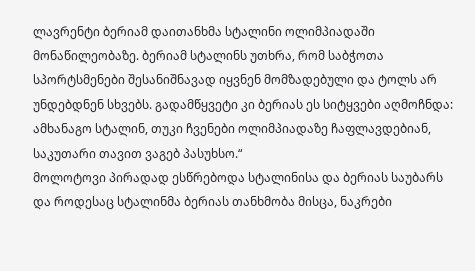ლავრენტი ბერიამ დაითანხმა სტალინი ოლიმპიადაში მონაწილეობაზე. ბერიამ სტალინს უთხრა, რომ საბჭოთა სპორტსმენები შესანიშნავად იყვნენ მომზადებული და ტოლს არ უნდებდნენ სხვებს. გადამწყვეტი კი ბერიას ეს სიტყვები აღმოჩნდა: ამხანაგო სტალინ, თუკი ჩვენები ოლიმპიადაზე ჩაფლავდებიან, საკუთარი თავით ვაგებ პასუხსო.“
მოლოტოვი პირადად ესწრებოდა სტალინისა და ბერიას საუბარს და როდესაც სტალინმა ბერიას თანხმობა მისცა, ნაკრები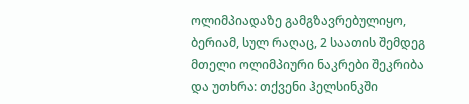ოლიმპიადაზე გამგზავრებულიყო, ბერიამ, სულ რაღაც, 2 საათის შემდეგ მთელი ოლიმპიური ნაკრები შეკრიბა და უთხრა: თქვენი ჰელსინკში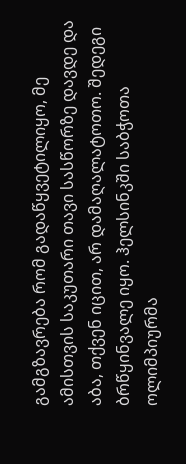გამგზავრება რომ გადაწყვეტილიყო, მე ამისთვის საკუთარი თავი სასწორზე დავდე და აბა, თქვენ იცით, არ დამაღალატოთო. შედეგი ბრწყინვალე იყო. ჰელსინკში საბჭოთა ოლიმპიურმა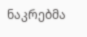ნაკრებმა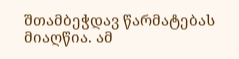შთამბეჭდავ წარმატებას მიაღწია. ამ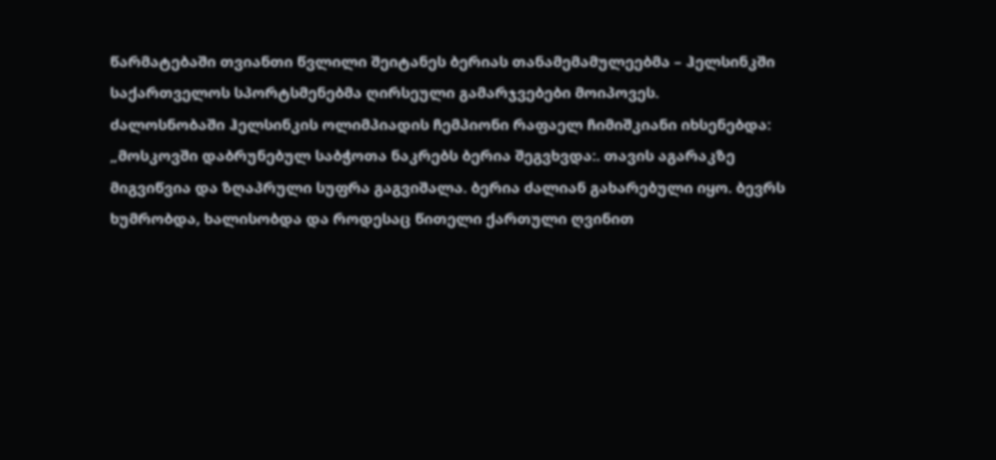წარმატებაში თვიანთი წვლილი შეიტანეს ბერიას თანამემამულეებმა – ჰელსინკში საქართველოს სპორტსმენებმა ღირსეული გამარჯვებები მოიპოვეს.
ძალოსნობაში ჰელსინკის ოლიმპიადის ჩემპიონი რაფაელ ჩიმიშკიანი იხსენებდა: „მოსკოვში დაბრუნებულ საბჭოთა ნაკრებს ბერია შეგვხვდა:. თავის აგარაკზე მიგვიწვია და ზღაპრული სუფრა გაგვიშალა. ბერია ძალიან გახარებული იყო. ბევრს ხუმრობდა, ხალისობდა და როდესაც წითელი ქართული ღვინით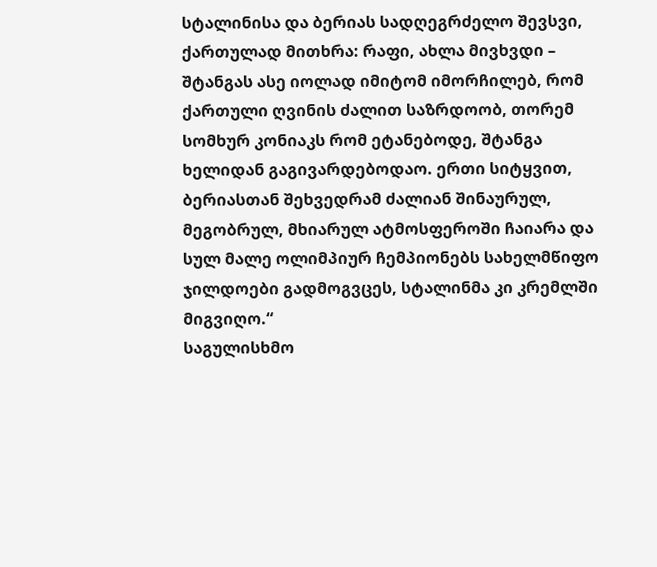სტალინისა და ბერიას სადღეგრძელო შევსვი, ქართულად მითხრა: რაფი, ახლა მივხვდი – შტანგას ასე იოლად იმიტომ იმორჩილებ, რომ ქართული ღვინის ძალით საზრდოობ, თორემ სომხურ კონიაკს რომ ეტანებოდე, შტანგა ხელიდან გაგივარდებოდაო. ერთი სიტყვით, ბერიასთან შეხვედრამ ძალიან შინაურულ, მეგობრულ, მხიარულ ატმოსფეროში ჩაიარა და სულ მალე ოლიმპიურ ჩემპიონებს სახელმწიფო ჯილდოები გადმოგვცეს, სტალინმა კი კრემლში მიგვიღო.“
საგულისხმო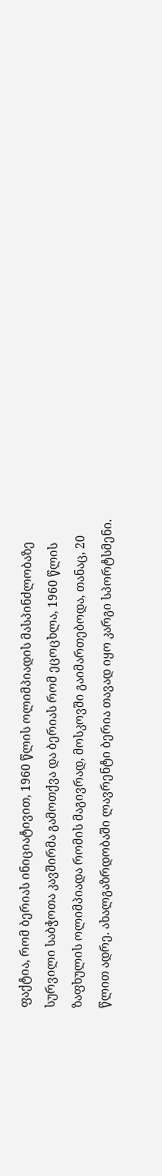ფაქტია, რომ ბერიას ინიციატივით, 1960 წლის ოლიმპიადის მასპინძლობაზე სურვილი საბჭოთა კავშირმა გამოთქვა და ბერიას რომ ეცოცხლა, 1960 წლის ზაფხულის ოლიმპიადა რომის მაგივრად, მოსკოვში გაიმართებოდა, თანაც, 20 წლით ადრე. ახალგაზრდობაში ლავრენტი ბერია თავად იყო კარგი სპორტსმენი.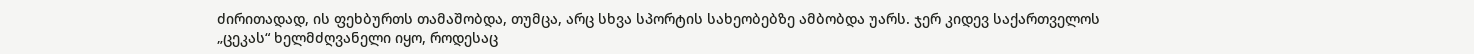ძირითადად, ის ფეხბურთს თამაშობდა, თუმცა, არც სხვა სპორტის სახეობებზე ამბობდა უარს. ჯერ კიდევ საქართველოს „ცეკას“ ხელმძღვანელი იყო, როდესაც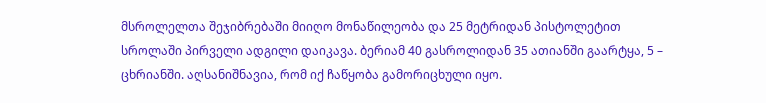მსროლელთა შეჯიბრებაში მიიღო მონაწილეობა და 25 მეტრიდან პისტოლეტით სროლაში პირველი ადგილი დაიკავა. ბერიამ 40 გასროლიდან 35 ათიანში გაარტყა, 5 – ცხრიანში. აღსანიშნავია, რომ იქ ჩაწყობა გამორიცხული იყო.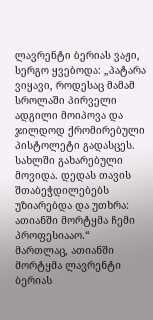ლავრენტი ბერიას ვაჟი, სერგო ყვებოდა: „პატარა ვიყავი, როდესაც მამამ სროლაში პირველი ადგილი მოიპოვა და ჯილდოდ ქრომირებული პისტოლეტი გადასცეს. სახლში გახარებული მოვიდა. დედას თავის შთაბეჭდილებებს უზიარებდა და უთხრა: ათიანში მორტყმა ჩემი პროფესიააო.“
მართლაც, ათიანში მორტყმა ლავრენტი ბერიას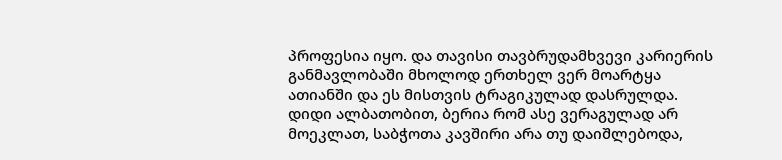პროფესია იყო. და თავისი თავბრუდამხვევი კარიერის განმავლობაში მხოლოდ ერთხელ ვერ მოარტყა ათიანში და ეს მისთვის ტრაგიკულად დასრულდა. დიდი ალბათობით, ბერია რომ ასე ვერაგულად არ მოეკლათ, საბჭოთა კავშირი არა თუ დაიშლებოდა,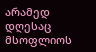არამედ დღესაც მსოფლიოს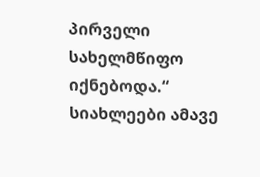პირველი სახელმწიფო იქნებოდა.“
სიახლეები ამავე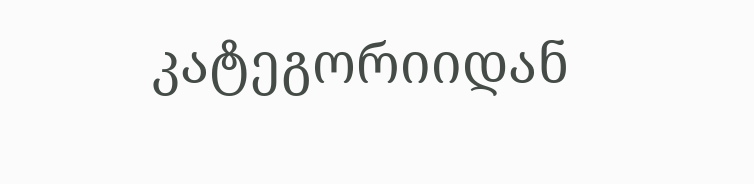კატეგორიიდან